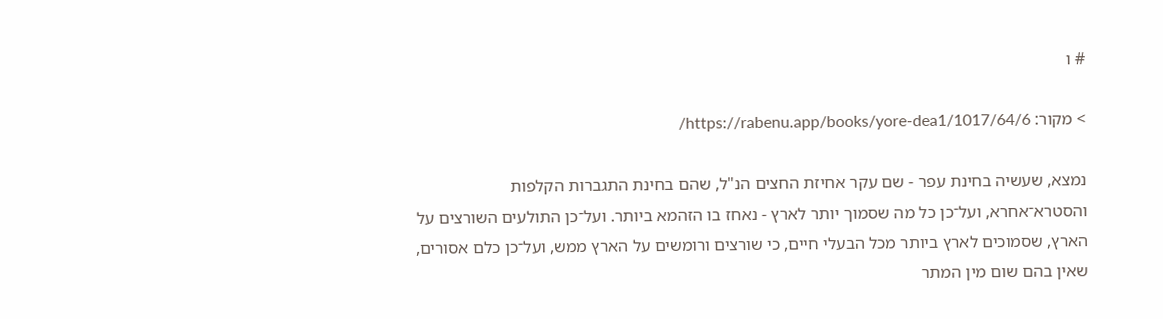# ו

> מקור: https://rabenu.app/books/yore-dea1/1017/64/6/

נמצא, שעשיה בחינת עפר - שם עקר אחיזת החצים הנ"ל, שהם בחינת התגברות הקלפות והסטרא־אחרא, ועל־כן כל מה שסמוך יותר לארץ - נאחז בו הזהמא ביותר. ועל־כן התולעים השורצים על הארץ, שסמוכים לארץ ביותר מכל הבעלי חיים, כי שורצים ורומשים על הארץ ממש, ועל־כן כלם אסורים, שאין בהם שום מין המתר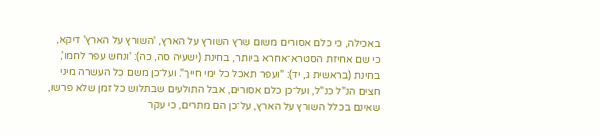באכילה, כי כלם אסורים משום שרץ השורץ על הארץ, 'השורץ על הארץ' דיקא, כי שם אחיזת הסטרא־אחרא ביותר, בחינת (ישעיה סה, כה): 'ונחש עפר לחמו', בחינת (בראשית ג, יד): "ועפר תאכל כל ימי חייך". ועל־כן משם כל העשרה מיני חצים הנ"ל כנ"ל, ועל־כן כלם אסורים, אבל התולעים שבתלוש כל זמן שלא פרשו, שאינם בכלל השורץ על הארץ, על־כן הם מתרים, כי עקר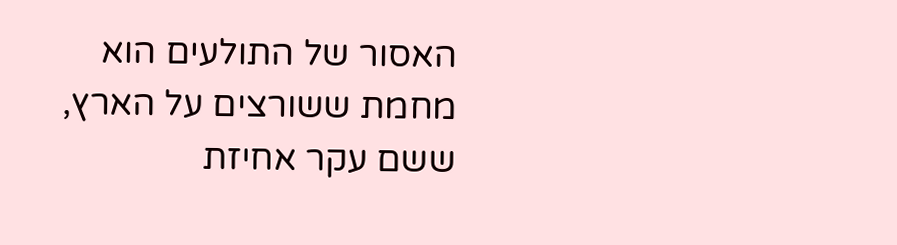האסור של התולעים הוא מחמת ששורצים על הארץ, ששם עקר אחיזת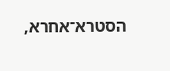הסטרא־אחרא,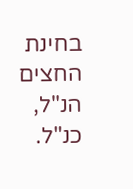בחינת החצים הנ"ל, כנ"ל.